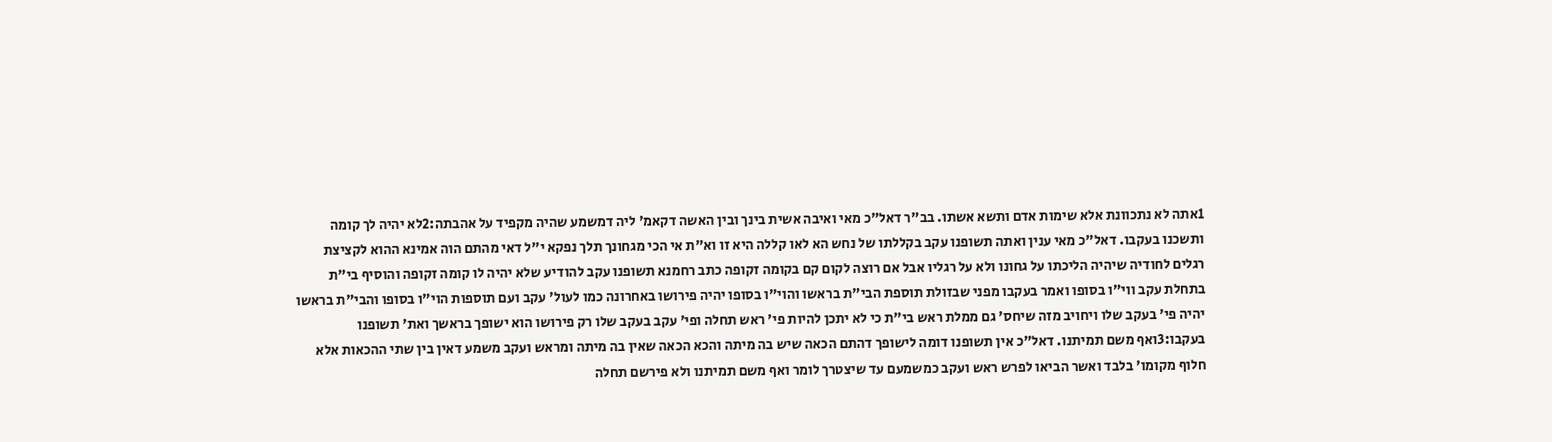1אתה לא נתכוונת אלא שימות אדם ותשא אשתו. בב"ר דאל"כ מאי ואיבה אשית בינך ובין האשה דקאמ' ליה דמשמע שהיה מקפיד על אהבתה:2לא יהיה לך קומה ותשכנו בעקבו. דאל"כ מאי ענין ואתה תשופנו עקב בקללתו של נחש הא לאו קללה היא זו וא"ת אי הכי מגחונך תלך נפקא י"ל דאי מהתם הוה אמינא ההוא לקציצת רגלים לחודיה שיהיה הליכתו על גחונו ולא על רגליו אבל אם רוצה לקום קם בקומה זקופה כתב רחמנא תשופנו עקב להודיע שלא יהיה לו קומה זקופה והוסיף בי"ת בתחלת עקב ווי"ו בסופו ואמר בעקבו מפני שבזולת תוספת הבי"ת בראשו והוי"ו בסופו יהיה פירושו באחרונה כמו לעול' עקב ועם תוספות הוי"ו בסופו והבי"ת בראשו יהיה פי' בעקב שלו ויחויב מזה שיחס' גם ממלת ראש בי"ת כי לא יתכן להיות פי' ראש תחלה ופי' עקב בעקב שלו רק פירושו הוא ישופך בראשך ואת' תשופנו בעקבו:3ואף משם תמיתנו. דאל"כ אין תשופנו דומה לישופך דהתם הכאה שיש בה מיתה והכא הכאה שאין בה מיתה ומראש ועקב משמע דאין בין שתי ההכאות אלא חלוף מקומו' בלבד ואשר הביאו לפרש ראש ועקב כמשמעם עד שיצטרך לומר ואף משם תמיתנו ולא פירשם תחלה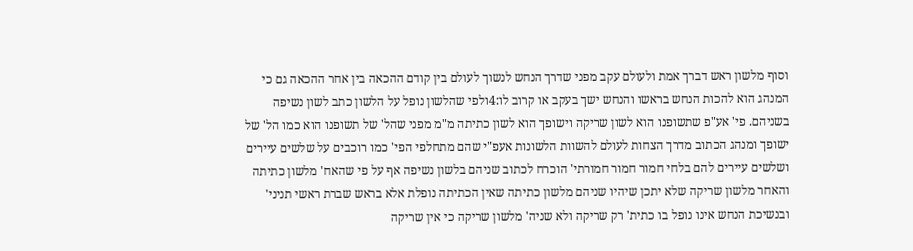וסוף מלשון ראש דברך אמת ולעולם עקב מפני שדרך הנחש לנשוך לעולם בין קודם ההכאה בין אחר ההכאה גם כי המנהג הוא להכות הנחש בראשו והנחש ישך בעקב או קרוב לו:4ולפי שהלשון נופל על הלשון כתב לשון נשיפה בשניהם. פי' אע"פ שתשופנו הוא לשון שריקה וישופך הוא לשון כתיתה מ"מ מפני שהל' של תשופנו הוא כמו הל' של ישופך ומנהג הכתוב מדרך הצחות לעולם להשוות הלשונות אעפ"י שהם מתחלפי הפי' כמו רוכבים על שלשים עיירים ושלשים עיירים להם בלחי חמור חמור חמורתי' הוכרח לכתוב שניהם בלשון נשיפה אף על פי שהאח' מלשון כתיתה והאחר מלשון שריקה שלא יתכן שיהיו שניהם מלשון כתיתה שאין הכתיתה נופלת אלא בראש שברת ראשי תניני' ובנשיכת הנחש אינו נופל בו כתית' רק שריקה ולא שניה' מלשון שריקה כי אין שריקה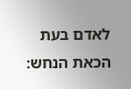לאדם בעת הכאת הנחש: